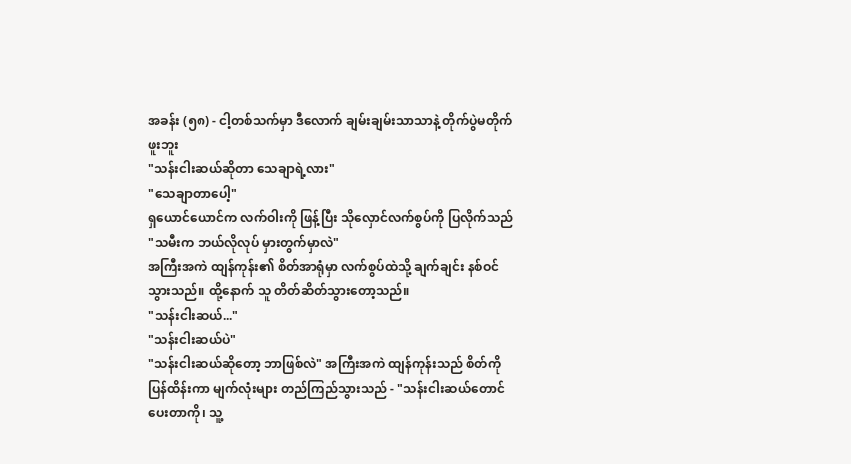အခန်း (၅၈) - ငါ့တစ်သက်မှာ ဒီလောက် ချမ်းချမ်းသာသာနဲ့ တိုက်ပွဲမတိုက်ဖူးဘူး
"သန်းငါးဆယ်ဆိုတာ သေချာရဲ့လား"
"သေချာတာပေါ့"
ရှယောင်ယောင်က လက်ဝါးကို ဖြန့်ပြီး သိုလှောင်လက်စွပ်ကို ပြလိုက်သည် "သမီးက ဘယ်လိုလုပ် မှားတွက်မှာလဲ"
အကြီးအကဲ ထျန်ကုန်း၏ စိတ်အာရုံမှာ လက်စွပ်ထဲသို့ ချက်ချင်း နစ်ဝင်သွားသည်။ ထို့နောက် သူ တိတ်ဆိတ်သွားတော့သည်။
"သန်းငါးဆယ်..."
"သန်းငါးဆယ်ပဲ"
"သန်းငါးဆယ်ဆိုတော့ ဘာဖြစ်လဲ" အကြီးအကဲ ထျန်ကုန်းသည် စိတ်ကို ပြန်ထိန်းကာ မျက်လုံးများ တည်ကြည်သွားသည် - "သန်းငါးဆယ်တောင် ပေးတာကို၊ သူ့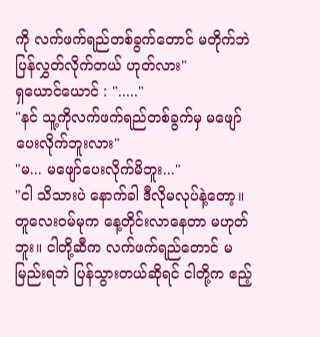ကို လက်ဖက်ရည်တစ်ခွက်တောင် မတိုက်ဘဲ ပြန်လွှတ်လိုက်တယ် ဟုတ်လား"
ရှယောင်ယောင် : "....."
"နင် သူ့ကိုလက်ဖက်ရည်တစ်ခွက်မှ မဖျော်ပေးလိုက်ဘူးလား"
"မ... မဖျော်ပေးလိုက်မိဘူး..."
"ငါ သိသားပဲ နောက်ခါ ဒီလိုမလုပ်နဲ့တော့။ တူလေးဝမ်မုက နေ့တိုင်းလာနေတာ မဟုတ်ဘူး။ ငါတို့ဆီက လက်ဖက်ရည်တောင် မမြည်းရဘဲ ပြန်သွားတယ်ဆိုရင် ငါတို့က ဧည့်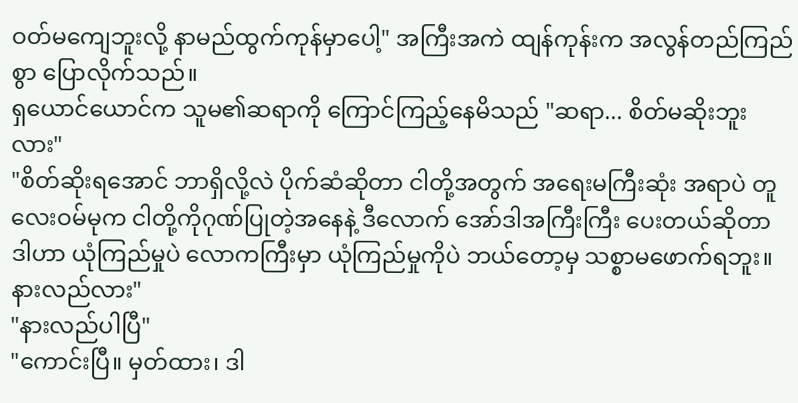ဝတ်မကျေဘူးလို့ နာမည်ထွက်ကုန်မှာပေါ့" အကြီးအကဲ ထျန်ကုန်းက အလွန်တည်ကြည်စွာ ပြောလိုက်သည်။
ရှယောင်ယောင်က သူမ၏ဆရာကို ကြောင်ကြည့်နေမိသည် "ဆရာ... စိတ်မဆိုးဘူးလား"
"စိတ်ဆိုးရအောင် ဘာရှိလို့လဲ ပိုက်ဆံဆိုတာ ငါတို့အတွက် အရေးမကြီးဆုံး အရာပဲ တူလေးဝမ်မုက ငါတို့ကိုဂုဏ်ပြုတဲ့အနေနဲ့ ဒီလောက် အော်ဒါအကြီးကြီး ပေးတယ်ဆိုတာ ဒါဟာ ယုံကြည်မှုပဲ လောကကြီးမှာ ယုံကြည်မှုကိုပဲ ဘယ်တော့မှ သစ္စာမဖောက်ရဘူး။ နားလည်လား"
"နားလည်ပါပြီ"
"ကောင်းပြီ။ မှတ်ထား၊ ဒါ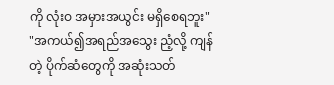ကို လုံးဝ အမှားအယွင်း မရှိစေရဘူး"
"အကယ်၍အရည်အသွေး ညံ့လို့ ကျန်တဲ့ ပိုက်ဆံတွေကို အဆုံးသတ်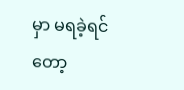မှာ မရခဲ့ရင်တော့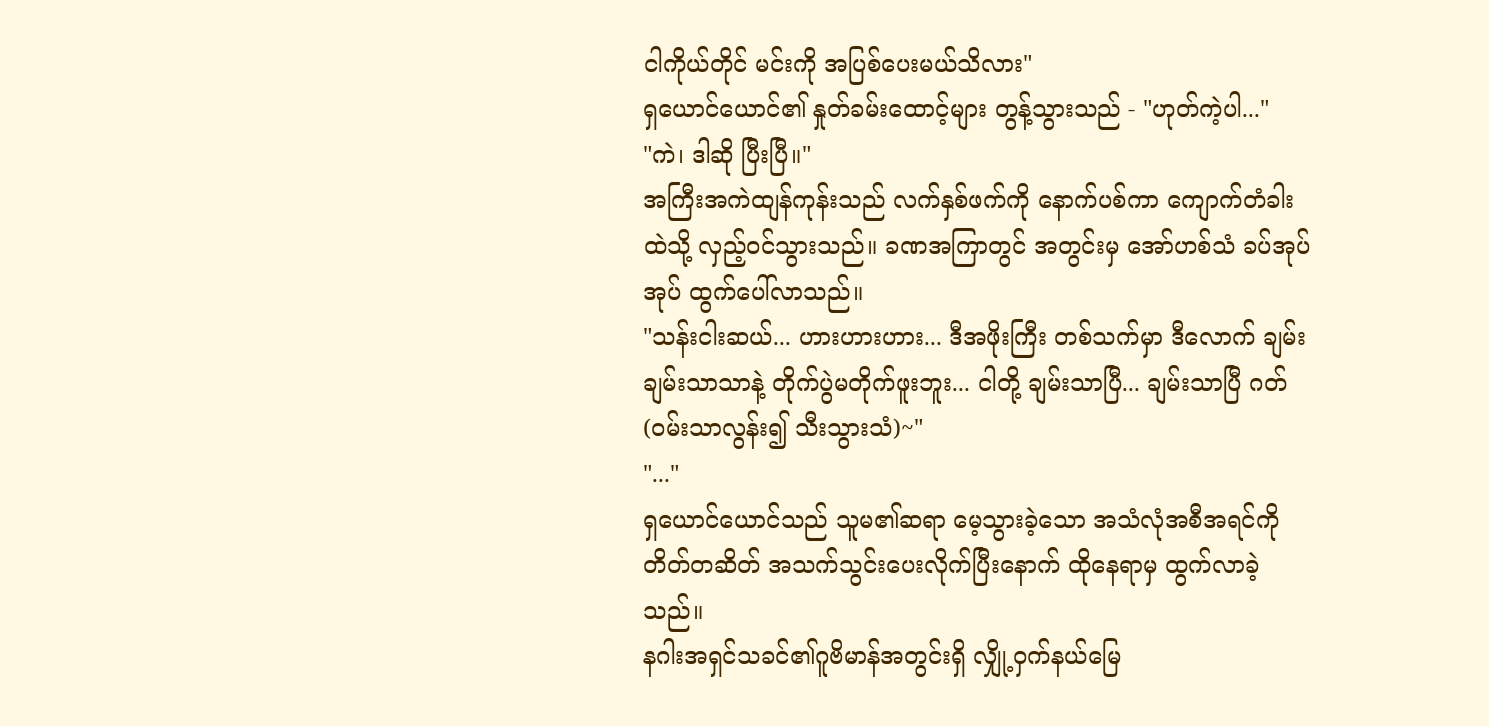ငါကိုယ်တိုင် မင်းကို အပြစ်ပေးမယ်သိလား"
ရှယောင်ယောင်၏ နှုတ်ခမ်းထောင့်များ တွန့်သွားသည် - "ဟုတ်ကဲ့ပါ..."
"ကဲ၊ ဒါဆို ပြီးပြီ။"
အကြီးအကဲထျန်ကုန်းသည် လက်နှစ်ဖက်ကို နောက်ပစ်ကာ ကျောက်တံခါးထဲသို့ လှည့်ဝင်သွားသည်။ ခဏအကြာတွင် အတွင်းမှ အော်ဟစ်သံ ခပ်အုပ်အုပ် ထွက်ပေါ်လာသည်။
"သန်းငါးဆယ်... ဟားဟားဟား... ဒီအဖိုးကြီး တစ်သက်မှာ ဒီလောက် ချမ်းချမ်းသာသာနဲ့ တိုက်ပွဲမတိုက်ဖူးဘူး... ငါတို့ ချမ်းသာပြီ... ချမ်းသာပြီ ဂတ် (ဝမ်းသာလွန်း၍ သီးသွားသံ)~"
"..."
ရှယောင်ယောင်သည် သူမ၏ဆရာ မေ့သွားခဲ့သော အသံလုံအစီအရင်ကို တိတ်တဆိတ် အသက်သွင်းပေးလိုက်ပြီးနောက် ထိုနေရာမှ ထွက်လာခဲ့သည်။
နဂါးအရှင်သခင်၏ဂူဗိမာန်အတွင်းရှိ လျှို့ဝှက်နယ်မြေ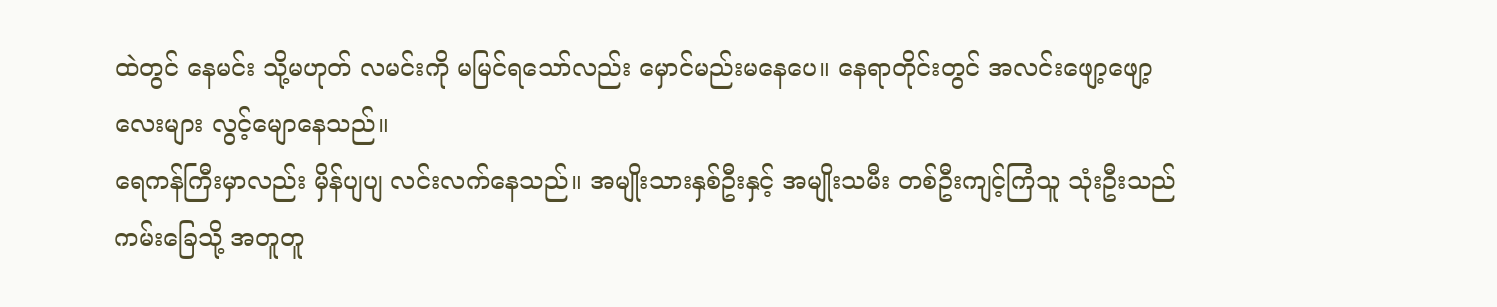ထဲတွင် နေမင်း သို့မဟုတ် လမင်းကို မမြင်ရသော်လည်း မှောင်မည်းမနေပေ။ နေရာတိုင်းတွင် အလင်းဖျော့ဖျော့လေးများ လွင့်မျောနေသည်။
ရေကန်ကြီးမှာလည်း မှိန်ပျပျ လင်းလက်နေသည်။ အမျိုးသားနှစ်ဦးနှင့် အမျိုးသမီး တစ်ဦးကျင့်ကြံသူ သုံးဦးသည် ကမ်းခြေသို့ အတူတူ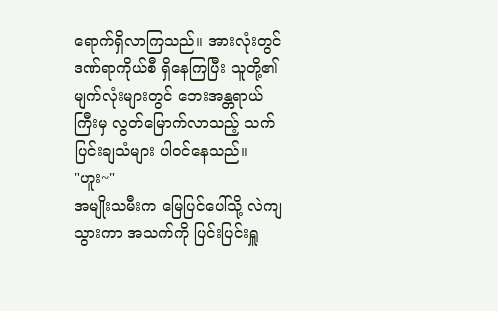ရောက်ရှိလာကြသည်။ အားလုံးတွင် ဒဏ်ရာကိုယ်စီ ရှိနေကြပြီး သူတို့၏ မျက်လုံးများတွင် ဘေးအန္တရာယ်ကြီးမှ လွတ်မြောက်လာသည့် သက်ပြင်းချသံများ ပါဝင်နေသည်။
"ဟူး~"
အမျိုးသမီးက မြေပြင်ပေါ်သို့ လဲကျသွားကာ အသက်ကို ပြင်းပြင်းရှူ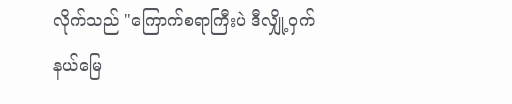လိုက်သည် "ကြောက်စရာကြီးပဲ ဒီလျှို့ဝှက်နယ်မြေ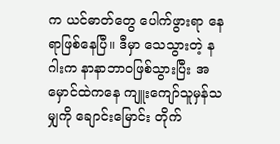က ယင်ဓာတ်တွေ ပေါက်ဖွားရာ နေရာဖြစ်နေပြီ။ ဒီမှာ သေသွားတဲ့ နဂါးက နာနာဘာဝဖြစ်သွားပြီး အမှောင်ထဲကနေ ကျူးကျော်သူမှန်သမျှကို ချောင်းမြောင်း တိုက်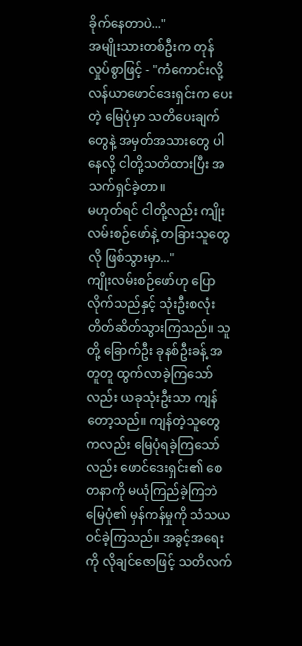ခိုက်နေတာပဲ..."
အမျိုးသားတစ်ဦးက တုန်လှုပ်စွာဖြင့် - "ကံကောင်းလို့ လန်ယာဖောင်ဒေးရှင်းက ပေးတဲ့ မြေပုံမှာ သတိပေးချက်တွေနဲ့ အမှတ်အသားတွေ ပါနေလို့ ငါတို့သတိထားပြီး အသက်ရှင်ခဲ့တာ။
မဟုတ်ရင် ငါတို့လည်း ကျိုးလမ်းစဉ်ဖော်နဲ့ တခြားသူတွေလို ဖြစ်သွားမှာ..."
ကျိုးလမ်းစဉ်ဖော်ဟု ပြောလိုက်သည်နှင့် သုံးဦးစလုံး တိတ်ဆိတ်သွားကြသည်။ သူတို့ ခြောက်ဦး ခုနစ်ဦးခန့် အတူတူ ထွက်လာခဲ့ကြသော်လည်း ယခုသုံးဦးသာ ကျန်တော့သည်။ ကျန်တဲ့သူတွေကလည်း မြေပုံရခဲ့ကြသော်လည်း ဖောင်ဒေးရှင်း၏ စေတနာကို မယုံကြည်ခဲ့ကြဘဲ မြေပုံ၏ မှန်ကန်မှုကို သံသယဝင်ခဲ့ကြသည်။ အခွင့်အရေးကို လိုချင်ဇောဖြင့် သတိလက်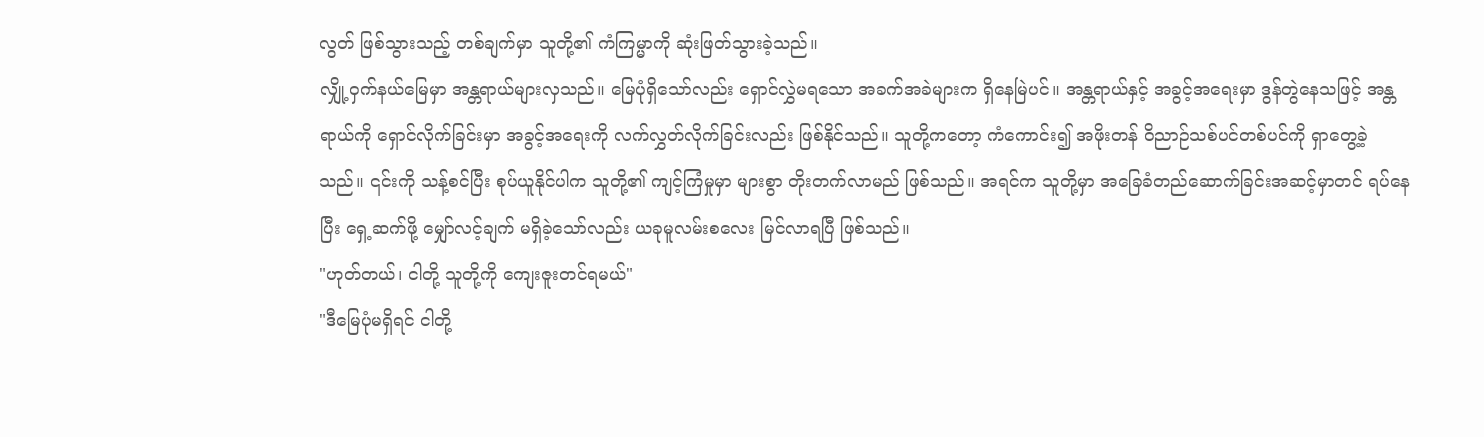လွတ် ဖြစ်သွားသည့် တစ်ချက်မှာ သူတို့၏ ကံကြမ္မာကို ဆုံးဖြတ်သွားခဲ့သည်။
လျှို့ဝှက်နယ်မြေမှာ အန္တရာယ်များလှသည်။ မြေပုံရှိသော်လည်း ရှောင်လွှဲမရသော အခက်အခဲများက ရှိနေမြဲပင်။ အန္တရာယ်နှင့် အခွင့်အရေးမှာ ဒွန်တွဲနေသဖြင့် အန္တရာယ်ကို ရှောင်လိုက်ခြင်းမှာ အခွင့်အရေးကို လက်လွှတ်လိုက်ခြင်းလည်း ဖြစ်နိုင်သည်။ သူတို့ကတော့ ကံကောင်း၍ အဖိုးတန် ဝိညာဉ်သစ်ပင်တစ်ပင်ကို ရှာတွေ့ခဲ့သည်။ ၎င်းကို သန့်စင်ပြီး စုပ်ယူနိုင်ပါက သူတို့၏ ကျင့်ကြံမှုမှာ များစွာ တိုးတက်လာမည် ဖြစ်သည်။ အရင်က သူတို့မှာ အခြေခံတည်ဆောက်ခြင်းအဆင့်မှာတင် ရပ်နေပြီး ရှေ့ဆက်ဖို့ မျှော်လင့်ချက် မရှိခဲ့သော်လည်း ယခုမူလမ်းစလေး မြင်လာရပြီ ဖြစ်သည်။
"ဟုတ်တယ်၊ ငါတို့ သူတို့ကို ကျေးဇူးတင်ရမယ်"
"ဒီမြေပုံမရှိရင် ငါတို့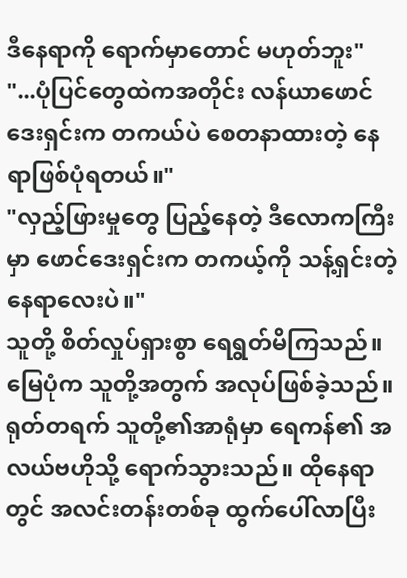ဒီနေရာကို ရောက်မှာတောင် မဟုတ်ဘူး"
"...ပုံပြင်တွေထဲကအတိုင်း လန်ယာဖောင်ဒေးရှင်းက တကယ်ပဲ စေတနာထားတဲ့ နေရာဖြစ်ပုံရတယ်။"
"လှည့်ဖြားမှုတွေ ပြည့်နေတဲ့ ဒီလောကကြီးမှာ ဖောင်ဒေးရှင်းက တကယ့်ကို သန့်ရှင်းတဲ့ နေရာလေးပဲ။"
သူတို့ စိတ်လှုပ်ရှားစွာ ရေရွတ်မိကြသည်။ မြေပုံက သူတို့အတွက် အလုပ်ဖြစ်ခဲ့သည်။ ရုတ်တရက် သူတို့၏အာရုံမှာ ရေကန်၏ အလယ်ဗဟိုသို့ ရောက်သွားသည်။ ထိုနေရာတွင် အလင်းတန်းတစ်ခု ထွက်ပေါ်လာပြီး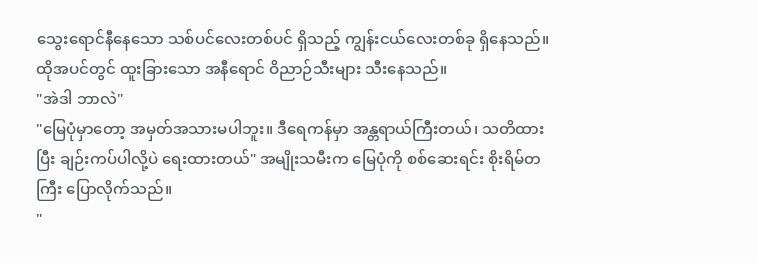သွေးရောင်နီနေသော သစ်ပင်လေးတစ်ပင် ရှိသည့် ကျွန်းငယ်လေးတစ်ခု ရှိနေသည်။ ထိုအပင်တွင် ထူးခြားသော အနီရောင် ဝိညာဉ်သီးများ သီးနေသည်။
"အဲဒါ ဘာလဲ"
"မြေပုံမှာတော့ အမှတ်အသားမပါဘူး။ ဒီရေကန်မှာ အန္တရာယ်ကြီးတယ်၊ သတိထားပြီး ချဉ်းကပ်ပါလို့ပဲ ရေးထားတယ်" အမျိုးသမီးက မြေပုံကို စစ်ဆေးရင်း စိုးရိမ်တကြီး ပြောလိုက်သည်။
"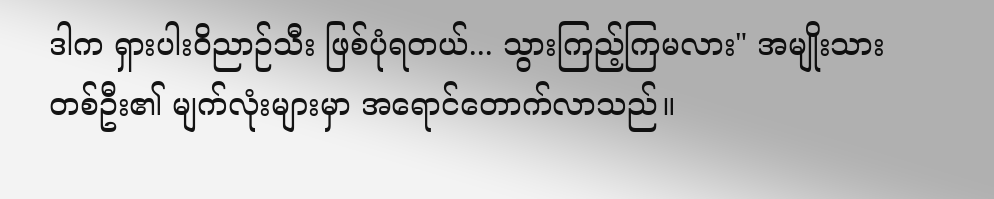ဒါက ရှားပါးဝိညာဉ်သီး ဖြစ်ပုံရတယ်... သွားကြည့်ကြမလား" အမျိုးသားတစ်ဦး၏ မျက်လုံးများမှာ အရောင်တောက်လာသည်။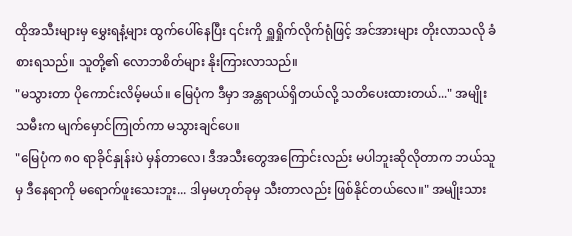ထိုအသီးများမှ မွှေးရနံ့များ ထွက်ပေါ်နေပြီး ၎င်းကို ရှူရှိုက်လိုက်ရုံဖြင့် အင်အားများ တိုးလာသလို ခံစားရသည်။ သူတို့၏ လောဘစိတ်များ နိုးကြားလာသည်။
"မသွားတာ ပိုကောင်းလိမ့်မယ်။ မြေပုံက ဒီမှာ အန္တရာယ်ရှိတယ်လို့ သတိပေးထားတယ်..." အမျိုးသမီးက မျက်မှောင်ကြုတ်ကာ မသွားချင်ပေ။
"မြေပုံက ၈၀ ရာခိုင်နှုန်းပဲ မှန်တာလေ၊ ဒီအသီးတွေအကြောင်းလည်း မပါဘူးဆိုလိုတာက ဘယ်သူမှ ဒီနေရာကို မရောက်ဖူးသေးဘူး... ဒါမှမဟုတ်ခုမှ သီးတာလည်း ဖြစ်နိုင်တယ်လေ။" အမျိုးသား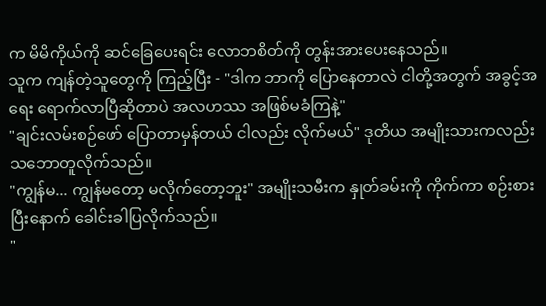က မိမိကိုယ်ကို ဆင်ခြေပေးရင်း လောဘစိတ်ကို တွန်းအားပေးနေသည်။
သူက ကျန်တဲ့သူတွေကို ကြည့်ပြီး - "ဒါက ဘာကို ပြောနေတာလဲ ငါတို့အတွက် အခွင့်အရေး ရောက်လာပြီဆိုတာပဲ အလဟဿ အဖြစ်မခံကြနဲ့"
"ချင်းလမ်းစဉ်ဖော် ပြောတာမှန်တယ် ငါလည်း လိုက်မယ်" ဒုတိယ အမျိုးသားကလည်း သဘောတူလိုက်သည်။
"ကျွန်မ... ကျွန်မတော့ မလိုက်တော့ဘူး" အမျိုးသမီးက နှုတ်ခမ်းကို ကိုက်ကာ စဉ်းစားပြီးနောက် ခေါင်းခါပြလိုက်သည်။
"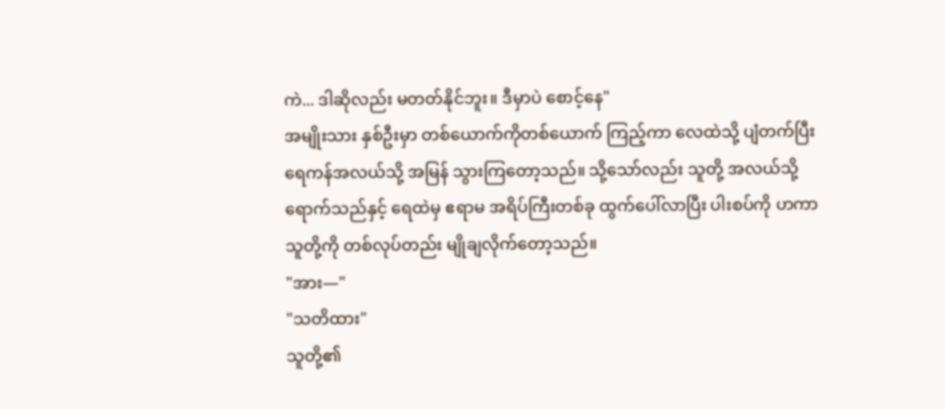ကဲ... ဒါဆိုလည်း မတတ်နိုင်ဘူး။ ဒီမှာပဲ စောင့်နေ"
အမျိုးသား နှစ်ဦးမှာ တစ်ယောက်ကိုတစ်ယောက် ကြည့်ကာ လေထဲသို့ ပျံတက်ပြီး ရေကန်အလယ်သို့ အမြန် သွားကြတော့သည်။ သို့သော်လည်း သူတို့ အလယ်သို့ ရောက်သည်နှင့် ရေထဲမှ ဧရာမ အရိပ်ကြီးတစ်ခု ထွက်ပေါ်လာပြီး ပါးစပ်ကို ဟကာ သူတို့ကို တစ်လုပ်တည်း မျိုချလိုက်တော့သည်။
"အား—"
"သတိထား"
သူတို့၏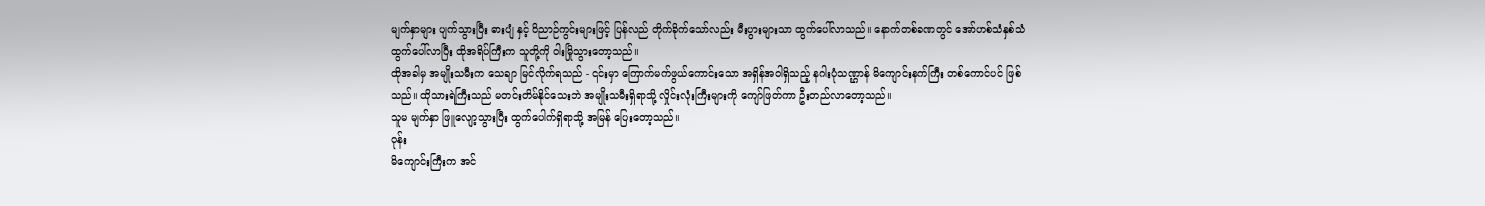မျက်နှာများ ပျက်သွားပြီး ဓားပျံ နှင့် ဝိညာဉ်ကွင်းများဖြင့် ပြန်လည် တိုက်ခိုက်သော်လည်း မီးပွားများသာ ထွက်ပေါ်လာသည်။ နောက်တစ်ခဏတွင် အော်ဟစ်သံနှစ်သံ ထွက်ပေါ်လာပြီး ထိုအရိပ်ကြီးက သူတို့ကို ဝါးမြိုသွားတော့သည်။
ထိုအခါမှ အမျိုးသမီးက သေချာ မြင်လိုက်ရသည် - ၎င်းမှာ ကြောက်မက်ဖွယ်ကောင်းသော အရှိန်အဝါရှိသည့် နဂါးပုံသဏ္ဌာန် မိကျောင်းနက်ကြီး တစ်ကောင်ပင် ဖြစ်သည်။ ထိုသားရဲကြီးသည် မတင်းတိမ်နိုင်သေးဘဲ အမျိုးသမီးရှိရာသို့ လှိုင်းလုံးကြီးများကို ကျော်ဖြတ်ကာ ဦးတည်လာတော့သည်။
သူမ မျက်နှာ ဖြူလျော့သွားပြီး ထွက်ပေါက်ရှိရာသို့ အမြန် ပြေးတော့သည်။
ဝုန်း
မိကျောင်းကြီးက အင်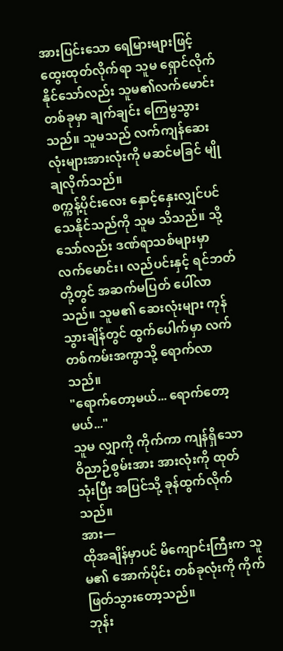အားပြင်းသော ရေမြားများဖြင့် ထွေးထုတ်လိုက်ရာ သူမ ရှောင်လိုက်နိုင်သော်လည်း သူမ၏လက်မောင်းတစ်ခုမှာ ချက်ချင်း ကြေမွသွားသည်။ သူမသည် လက်ကျန်ဆေးလုံးများအားလုံးကို မဆင်မခြင် မျိုချလိုက်သည်။
စက္ကန့်ပိုင်းလေး နှောင့်နှေးလျှင်ပင် သေနိုင်သည်ကို သူမ သိသည်။ သို့သော်လည်း ဒဏ်ရာသစ်များမှာ လက်မောင်း၊ လည်ပင်းနှင့် ရင်ဘတ်တို့တွင် အဆက်မပြတ် ပေါ်လာသည်။ သူမ၏ ဆေးလုံးများ ကုန်သွားချိန်တွင် ထွက်ပေါက်မှာ လက်တစ်ကမ်းအကွာသို့ ရောက်လာသည်။
"ရောက်တော့မယ်... ရောက်တော့မယ်..."
သူမ လျှာကို ကိုက်ကာ ကျန်ရှိသော ဝိညာဉ်စွမ်းအား အားလုံးကို ထုတ်သုံးပြီး အပြင်သို့ ခုန်ထွက်လိုက်သည်။
အား—
ထိုအချိန်မှာပင် မိကျောင်းကြီးက သူမ၏ အောက်ပိုင်း တစ်ခုလုံးကို ကိုက်ဖြတ်သွားတော့သည်။
ဘုန်း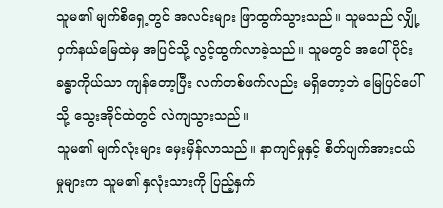သူမ၏ မျက်စိရှေ့တွင် အလင်းများ ဖြာထွက်သွားသည်။ သူမသည် လျှို့ဝှက်နယ်မြေထဲမှ အပြင်သို့ လွင့်ထွက်လာခဲ့သည်။ သူမတွင် အပေါ်ပိုင်း ခန္ဓာကိုယ်သာ ကျန်တော့ပြီး လက်တစ်ဖက်လည်း မရှိတော့ဘဲ မြေပြင်ပေါ်သို့ သွေးအိုင်ထဲတွင် လဲကျသွားသည်။
သူမ၏ မျက်လုံးများ မှေးမှိန်လာသည်။ နာကျင်မှုနှင့် စိတ်ပျက်အားငယ်မှုများက သူမ၏ နှလုံးသားကို ပြည့်နှက်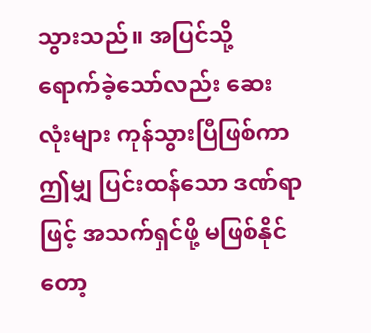သွားသည်။ အပြင်သို့ ရောက်ခဲ့သော်လည်း ဆေးလုံးများ ကုန်သွားပြီဖြစ်ကာ ဤမျှ ပြင်းထန်သော ဒဏ်ရာဖြင့် အသက်ရှင်ဖို့ မဖြစ်နိုင်တော့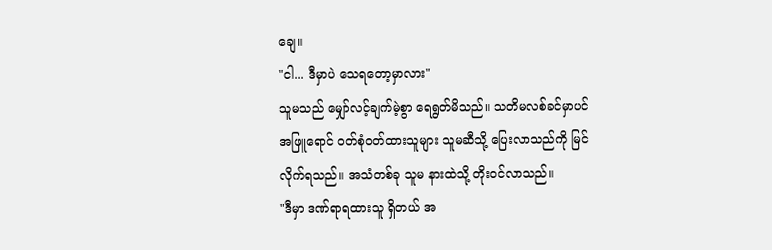ချေ။
"ငါ... ဒီမှာပဲ သေရတော့မှာလား"
သူမသည် မျှော်လင့်ချက်မဲ့စွာ ရေရွတ်မိသည်။ သတိမလစ်ခင်မှာပင် အဖြူရောင် ဝတ်စုံဝတ်ထားသူများ သူမဆီသို့ ပြေးလာသည်ကို မြင်လိုက်ရသည်။ အသံတစ်ခု သူမ နားထဲသို့ တိုးဝင်လာသည်။
"ဒီမှာ ဒဏ်ရာရထားသူ ရှိတယ် အ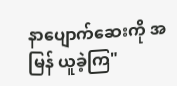နာပျောက်ဆေးကို အမြန် ယူခဲ့ကြ"